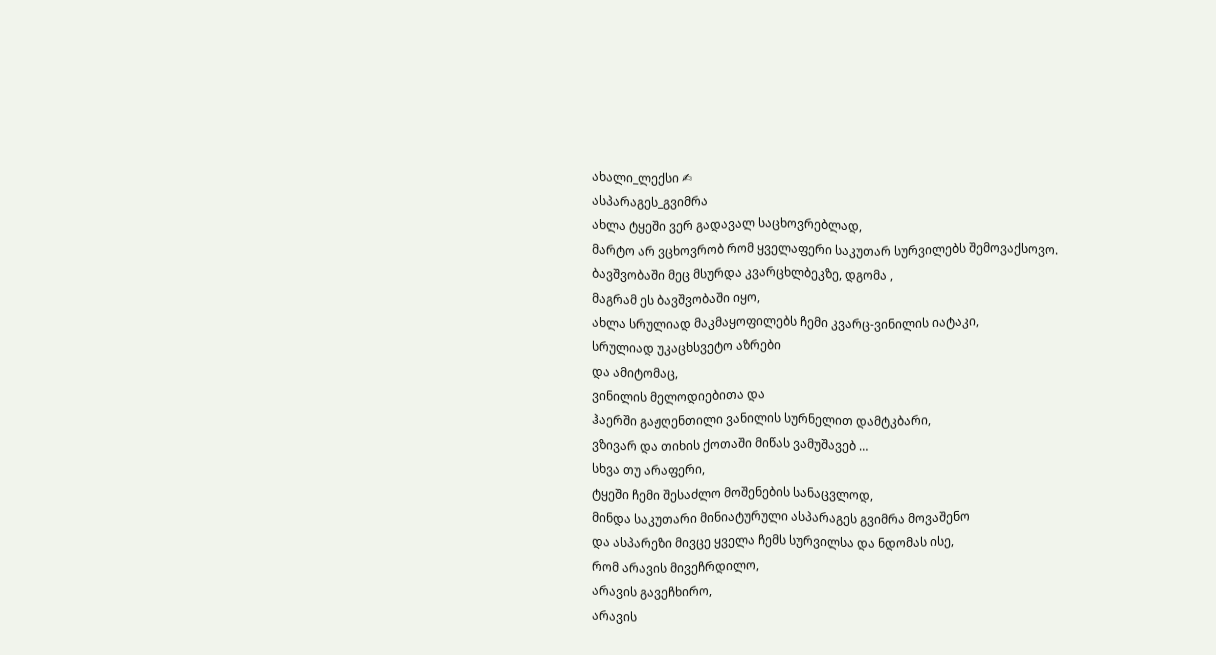ახალი_ლექსი ✍
ასპარაგეს_გვიმრა
ახლა ტყეში ვერ გადავალ საცხოვრებლად,
მარტო არ ვცხოვრობ რომ ყველაფერი საკუთარ სურვილებს შემოვაქსოვო.
ბავშვობაში მეც მსურდა კვარცხლბეკზე, დგომა ,
მაგრამ ეს ბავშვობაში იყო,
ახლა სრულიად მაკმაყოფილებს ჩემი კვარც-ვინილის იატაკი,
სრულიად უკაცხსვეტო აზრები
და ამიტომაც,
ვინილის მელოდიებითა და
ჰაერში გაჟღენთილი ვანილის სურნელით დამტკბარი,
ვზივარ და თიხის ქოთაში მიწას ვამუშავებ …
სხვა თუ არაფერი,
ტყეში ჩემი შესაძლო მოშენების სანაცვლოდ,
მინდა საკუთარი მინიატურული ასპარაგეს გვიმრა მოვაშენო
და ასპარეზი მივცე ყველა ჩემს სურვილსა და ნდომას ისე,
რომ არავის მივეჩრდილო,
არავის გავეჩხირო,
არავის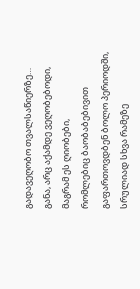გადავეღობო თვალსაწიერზე…
განა, არც აქამდე ვეღობებოდი,
მაგრამ ეს ღიობები,
რომლებიც ბაობაბებივით გაფართოვდბენ ბოლო პერიოდში,
სრულიად სხვა რამეზე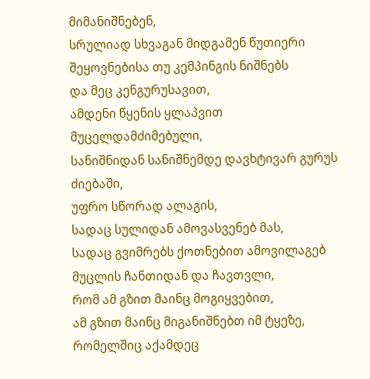მიმანიშნებენ,
სრულიად სხვაგან მიდგამენ წუთიერი შეყოვნებისა თუ კემპინგის ნიშნებს
და მეც კენგურუსავით,
ამდენი წყენის ყლაპვით მუცელდამძიმებული,
სანიშნიდან სანიშნემდე დავხტივარ გურუს ძიებაში,
უფრო სწორად ალაგის,
სადაც სულიდან ამოვასვენებ მას,
სადაც გვიმრებს ქოთნებით ამოვილაგებ მუცლის ჩანთიდან და ჩავთვლი,
რომ ამ გზით მაინც მოგიყვებით,
ამ გზით მაინც მიგანიშნებთ იმ ტყეზე,
რომელშიც აქამდეც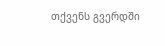თქვენს გვერდში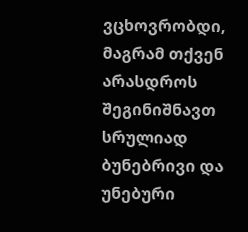ვცხოვრობდი,
მაგრამ თქვენ არასდროს შეგინიშნავთ
სრულიად ბუნებრივი და უნებური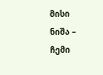მისი ნიშა – ჩემი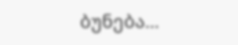ბუნება…